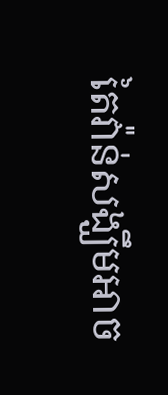តៃវ៉ាន់សង្ឃឹមអាច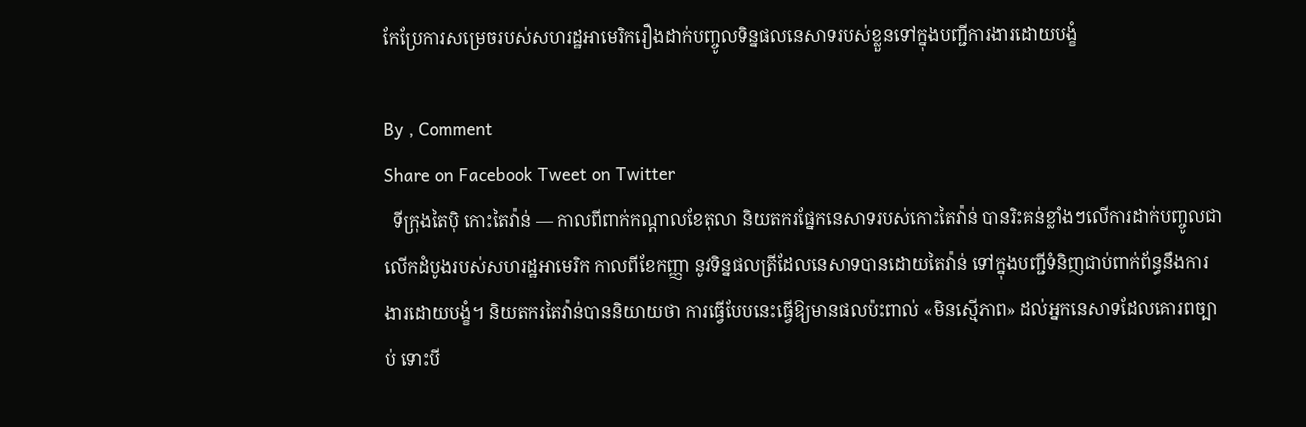កែប្រែការសម្រេចរបស់សហរដ្ឋអាមេរិករឿងដាក់បញ្ចូលទិន្នផលនេសាទរបស់ខ្លួនទៅក្នុងបញ្ជីការងារដោយបង្ខំ

By , Comment
Share on Facebook Tweet on Twitter
  ទីក្រុងតៃប៉ិ កោះតៃវ៉ាន់ — កាលពីពាក់កណ្តាលខែតុលា និយតករផ្នែកនេសាទរបស់កោះតៃវ៉ាន់ បានរិះគន់ខ្លាំងៗលើការដាក់បញ្ចូលជាលើកដំបូងរបស់សហរដ្ឋអាមេរិក កាលពីខែកញ្ញា នូវទិន្នផលត្រីដែលនេសាទបានដោយតៃវ៉ាន់ ទៅក្នុងបញ្ជីទំនិញជាប់ពាក់ព័ន្ធនឹងការងារដោយបង្ខំ។ និយតករតៃវ៉ាន់បាននិយាយថា ការធ្វើបែបនេះធ្វើឱ្យមានផលប៉ះពាល់ «មិនស្មើភាព» ដល់អ្នកនេសាទដែលគោរពច្បាប់ ទោះបី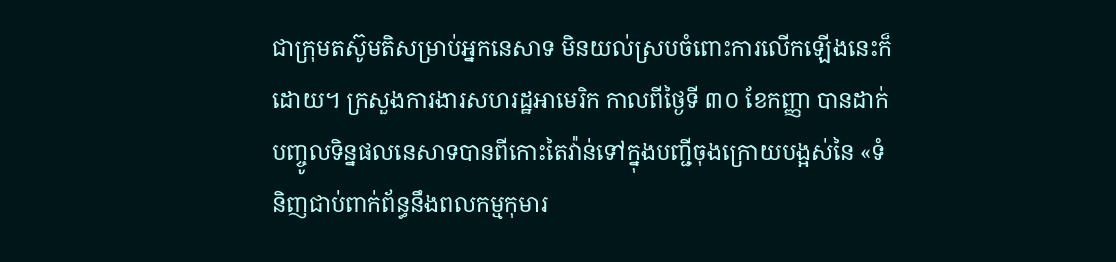ជាក្រុមតស៊ូមតិសម្រាប់អ្នកនេសាទ មិនយល់ស្របចំពោះការលើកឡើងនេះក៏ដោយ។ ក្រសួងការងារសហរដ្ឋអាមេរិក កាលពីថ្ងៃទី ៣០ ខែកញ្ញា បានដាក់បញ្ចូលទិន្នផលនេសាទបានពីកោះតៃវ៉ាន់ទៅក្នុងបញ្ជីចុងក្រោយបង្អស់នៃ «ទំនិញជាប់ពាក់ព័ន្ធនឹងពលកម្មកុមារ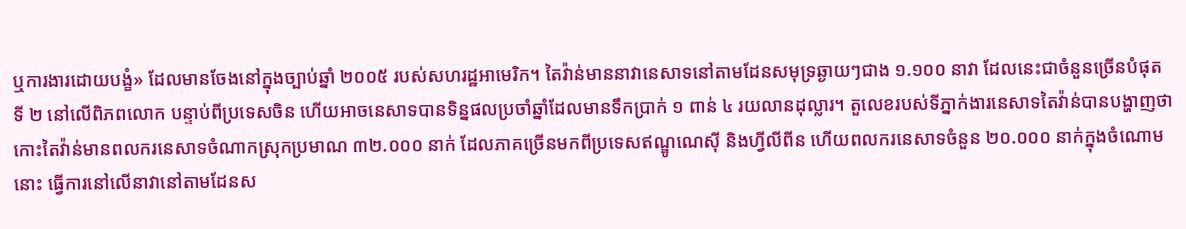ឬការងារដោយបង្ខំ» ដែលមានចែងនៅក្នុងច្បាប់ឆ្នាំ ២០០៥ របស់សហរដ្ឋអាមេរិក។ តៃវ៉ាន់មាននាវានេសាទនៅតាមដែនសមុទ្រឆ្ងាយៗជាង ១.១០០ នាវា ដែលនេះជាចំនួនច្រើនបំផុតទី ២ នៅលើពិភពលោក បន្ទាប់ពីប្រទេសចិន ហើយអាចនេសាទបានទិន្នផលប្រចាំឆ្នាំដែលមានទឹកប្រាក់ ១ ពាន់ ៤ រយលានដុល្លារ។ តួលេខរបស់ទីភ្នាក់ងារនេសាទតៃវ៉ាន់បានបង្ហាញថា កោះតៃវ៉ាន់មានពលករនេសាទចំណាកស្រុកប្រមាណ ៣២.០០០ នាក់ ដែលភាគច្រើនមកពីប្រទេសឥណ្ឌូណេស៊ី និងហ្វីលីពីន ហើយពលករនេសាទចំនួន ២០.០០០ នាក់ក្នុងចំណោមនោះ ធ្វើការនៅលើនាវានៅតាមដែនស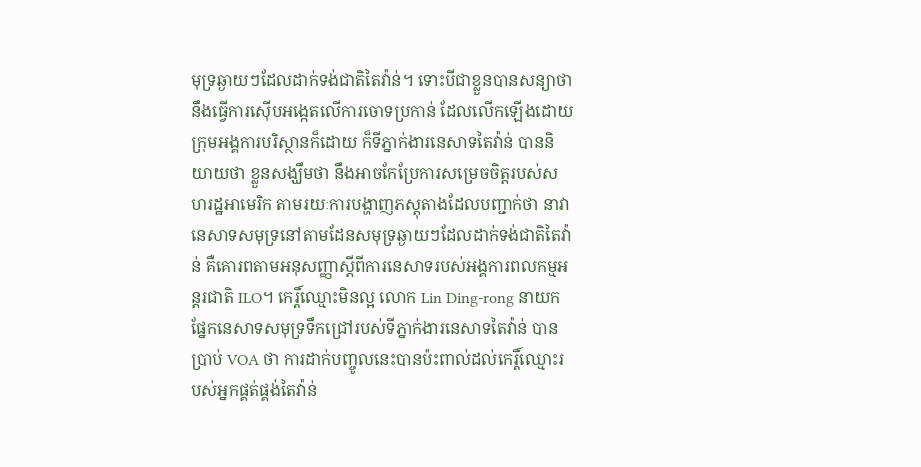មុទ្រឆ្ងាយៗដែលដាក់ទង់ជាតិតៃវ៉ាន់។ ទោះបីជាខ្លួនបានសន្យាថា នឹងធ្វើការស៊ើបអង្កេតលើការចោទប្រកាន់ ដែលលើកឡើងដោយក្រុមអង្គការបរិស្ថានក៏ដោយ ក៏ទីភ្នាក់ងារនេសាទតៃវ៉ាន់ បាននិយាយថា ខ្លួនសង្ឃឹមថា នឹងអាចកែប្រែការសម្រេចចិត្តរបស់សហរដ្ឋអាមេរិក តាមរយៈការបង្ហាញភស្តុតាងដែលបញ្ជាក់ថា នាវានេសាទសមុទ្រនៅតាមដែនសមុទ្រឆ្ងាយៗដែលដាក់ទង់ជាតិតៃវ៉ាន់ គឺគោរពតាមអនុសញ្ញាស្តីពីការនេសាទរបស់អង្គការពលកម្មអន្តរជាតិ ILO។ កេរ្តិ៍ឈ្មោះមិនល្អ លោក Lin Ding-rong នាយកផ្នែកនេសាទសមុទ្រទឹកជ្រៅរបស់ទីភ្នាក់ងារនេសាទតៃវ៉ាន់ បានប្រាប់ VOA ថា ការដាក់បញ្ចូលនេះបានប៉ះពាល់ដល់កេរ្តិ៍ឈ្មោះរបស់អ្នកផ្គត់ផ្គង់តៃវ៉ាន់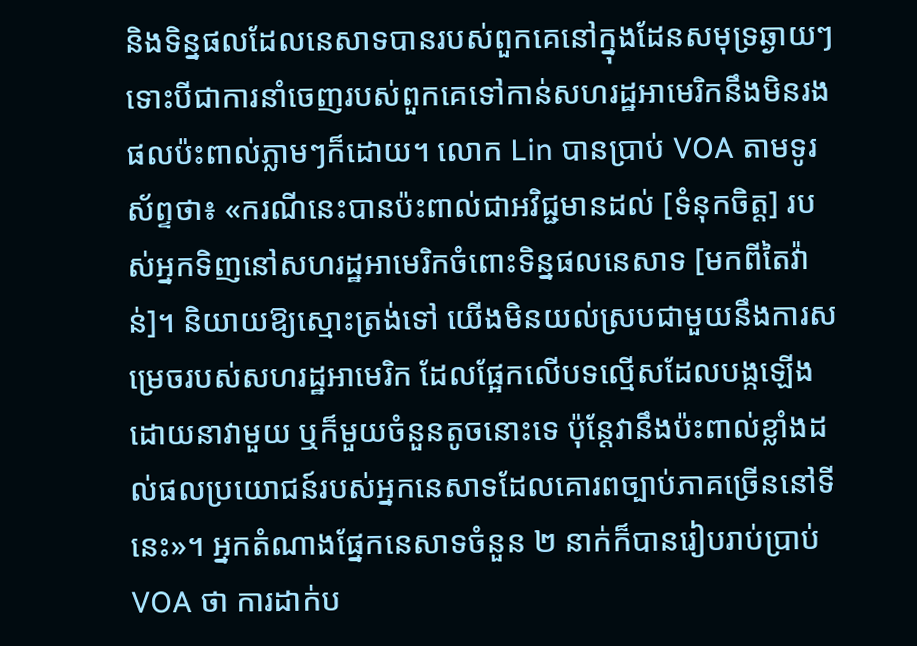និងទិន្នផលដែលនេសាទបានរបស់ពួកគេនៅក្នុងដែនសមុទ្រឆ្ងាយៗ ទោះបីជាការនាំចេញរបស់ពួកគេទៅកាន់សហរដ្ឋអាមេរិកនឹងមិនរងផលប៉ះពាល់ភ្លាមៗក៏ដោយ។ លោក Lin បានប្រាប់ VOA តាមទូរស័ព្ទថា៖ «ករណីនេះបានប៉ះពាល់ជាអវិជ្ជមានដល់ [ទំនុកចិត្ត] របស់អ្នកទិញនៅសហរដ្ឋអាមេរិកចំពោះទិន្នផលនេសាទ [មកពីតៃវ៉ាន់]។ និយាយឱ្យស្មោះត្រង់ទៅ យើងមិនយល់ស្របជាមួយនឹងការសម្រេចរបស់សហរដ្ឋអាមេរិក ដែលផ្អែកលើបទល្មើសដែលបង្កឡើងដោយនាវាមួយ ឬក៏មួយចំនួនតូចនោះទេ ប៉ុន្តែវានឹងប៉ះពាល់ខ្លាំងដល់ផលប្រយោជន៍របស់អ្នកនេសាទដែលគោរពច្បាប់ភាគច្រើននៅទីនេះ»។ អ្នកតំណាងផ្នែកនេសាទចំនួន ២ នាក់ក៏បានរៀបរាប់ប្រាប់ VOA ថា ការដាក់ប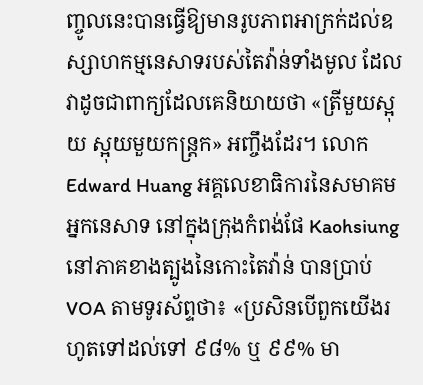ញ្ចូលនេះបានធ្វើឱ្យមានរូបភាពអាក្រក់ដល់ឧស្សាហកម្មនេសាទរបស់តៃវ៉ាន់ទាំងមូល ដែលវាដូចជាពាក្យដែលគេនិយាយថា «ត្រីមួយស្អុយ ស្អុយមួយកន្ត្រក» អញ្ចឹងដែរ។ លោក Edward Huang អគ្គលេខាធិការនៃសមាគមអ្នកនេសាទ នៅក្នុងក្រុងកំពង់ផែ Kaohsiung នៅភាគខាងត្បូងនៃកោះតៃវ៉ាន់ បានប្រាប់ VOA តាមទូរស័ព្ទថា៖ «ប្រសិនបើពួកយើងរហូតទៅដល់ទៅ ៩៨% ឬ ៩៩% មា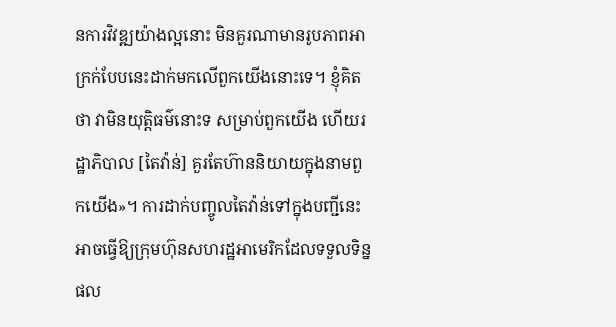នការវិវឌ្ឍយ៉ាងល្អនោះ មិនគួរណាមានរូបភាពអាក្រក់បែបនេះដាក់មកលើពួកយើងនោះទេ។ ខ្ញុំគិតថា វាមិនយុត្តិធម៌នោះទ សម្រាប់ពួកយើង ហើយរដ្ឋាភិបាល [តៃវ៉ាន់] គួរតែហ៊ាននិយាយក្នុងនាមពួកយើង»។ ការដាក់បញ្ចូលតៃវ៉ាន់ទៅក្នុងបញ្ជីនេះអាចធ្វើឱ្យក្រុមហ៊ុនសហរដ្ឋអាមេរិកដែលទទួលទិន្នផល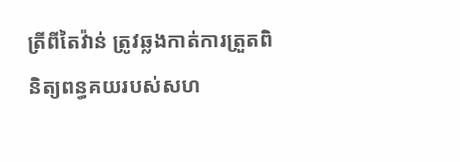ត្រីពីតៃវ៉ាន់ ត្រូវឆ្លងកាត់ការត្រួតពិនិត្យពន្ធគយរបស់សហ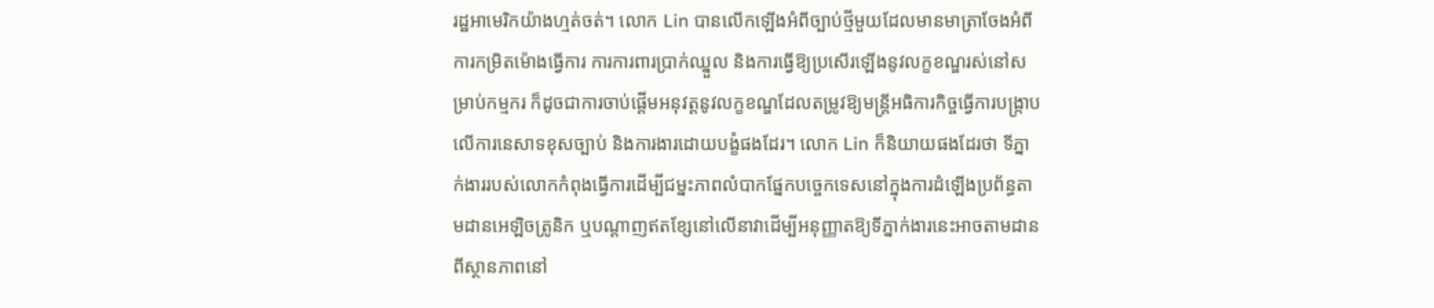រដ្ឋអាមេរិកយ៉ាងហ្មត់ចត់។ លោក Lin បានលើកឡើងអំពីច្បាប់ថ្មីមួយដែលមានមាត្រាចែងអំពីការកម្រិតម៉ោងធ្វើការ ការការពារប្រាក់ឈ្នួល និងការធ្វើឱ្យប្រសើរឡើងនូវលក្ខខណ្ឌរស់នៅសម្រាប់កម្មករ ក៏ដូចជាការចាប់ផ្ដើមអនុវត្តនូវលក្ខខណ្ឌដែលតម្រូវឱ្យមន្ត្រីអធិការកិច្ចធ្វើការបង្ក្រាបលើការនេសាទខុសច្បាប់ និងការងារដោយបង្ខំផងដែរ។ លោក Lin ក៏និយាយផងដែរថា ទីភ្នាក់ងាររបស់លោកកំពុងធ្វើការដើម្បីជម្នះភាពលំបាកផ្នែកបច្ចេកទេសនៅក្នុងការដំឡើងប្រព័ន្ធតាមដានអេឡិចត្រូនិក ឬបណ្តាញឥតខ្សែនៅលើនាវាដើម្បីអនុញ្ញាតឱ្យទីភ្នាក់ងារនេះអាចតាមដានពីស្ថានភាពនៅ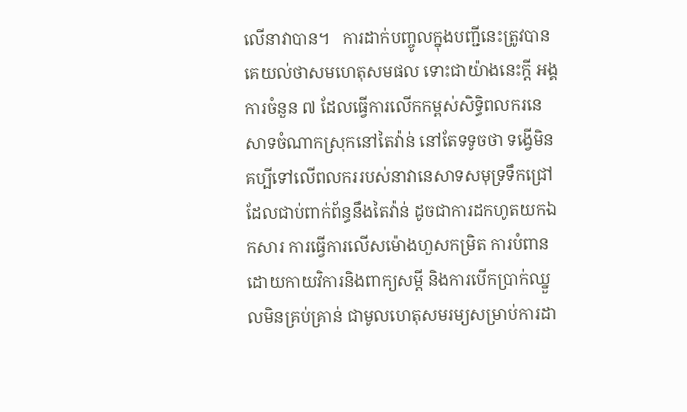លើនាវាបាន។   ការដាក់បញ្ចូលក្នុងបញ្ជីនេះត្រូវបានគេយល់ថាសមហេតុសមផល ទោះជាយ៉ាងនេះក្តី អង្គការចំនួន ៧ ដែលធ្វើការលើកកម្ពស់សិទ្ធិពលករនេសាទចំណាកស្រុកនៅតៃវ៉ាន់ នៅតែទទូចថា ទង្វើមិនគប្បីទៅលើពលកររបស់នាវានេសាទសមុទ្រទឹកជ្រៅដែលជាប់ពាក់ព័ន្ធនឹងតៃវ៉ាន់ ដូចជាការដកហូតយកឯកសារ ការធ្វើការលើសម៉ោងហួសកម្រិត ការបំពានដោយកាយវិការនិងពាក្យសម្តី និងការបើកប្រាក់ឈ្នួលមិនគ្រប់គ្រាន់ ជាមូលហេតុសមរម្យសម្រាប់ការដា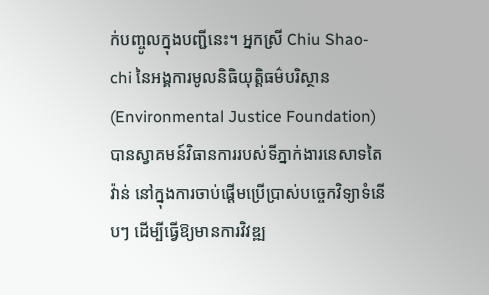ក់បញ្ចូលក្នុងបញ្ជីនេះ។ អ្នកស្រី Chiu Shao-chi នៃអង្គការមូលនិធិយុត្តិធម៌បរិស្ថាន (Environmental Justice Foundation) បានស្វាគមន៍វិធានការរបស់ទីភ្នាក់ងារនេសាទតៃវ៉ាន់ នៅក្នុងការចាប់ផ្ដើមប្រើប្រាស់បច្ចេកវិទ្យាទំនើបៗ ដើម្បីធ្វើឱ្យមានការវិវឌ្ឍ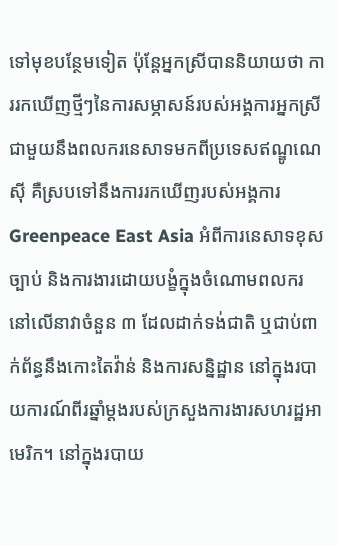ទៅមុខបន្ថែមទៀត ប៉ុន្តែអ្នកស្រីបាននិយាយថា ការរកឃើញថ្មីៗនៃការសម្ភាសន៍របស់អង្គការអ្នកស្រីជាមួយនឹងពលករនេសាទមកពីប្រទេសឥណ្ឌូណេស៊ី គឺស្របទៅនឹងការរកឃើញរបស់អង្គការ Greenpeace East Asia អំពីការនេសាទខុសច្បាប់ និងការងារដោយបង្ខំក្នុងចំណោមពលករនៅលើនាវាចំនួន ៣ ដែលដាក់ទង់ជាតិ ឬជាប់ពាក់ព័ន្ធនឹងកោះតៃវ៉ាន់ និងការសន្និដ្ឋាន នៅក្នុងរបាយការណ៍ពីរឆ្នាំម្តងរបស់ក្រសួងការងារសហរដ្ឋអាមេរិក។ នៅក្នុងរបាយ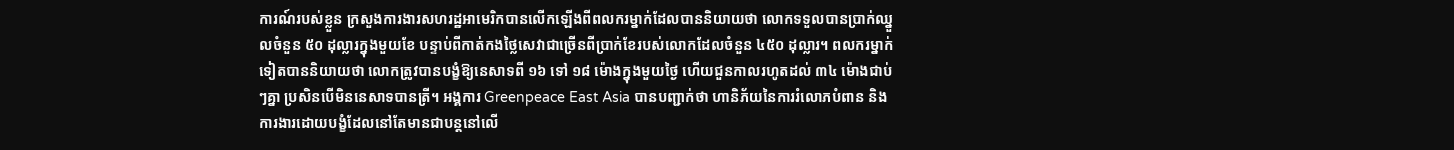ការណ៍របស់ខ្លួន ក្រសួងការងារសហរដ្ឋអាមេរិកបានលើកឡើងពីពលករម្នាក់ដែលបាននិយាយថា លោកទទួលបានប្រាក់ឈ្នួលចំនួន ៥០ ដុល្លារក្នុងមួយខែ បន្ទាប់ពីកាត់កងថ្លៃសេវាជាច្រើនពីប្រាក់ខែរបស់លោកដែលចំនួន ៤៥០ ដុល្លារ។ ពលករម្នាក់ទៀតបាននិយាយថា លោកត្រូវបានបង្ខំឱ្យនេសាទពី ១៦ ទៅ ១៨ ម៉ោងក្នុងមួយថ្ងៃ ហើយជួនកាលរហូតដល់ ៣៤ ម៉ោងជាប់ៗគ្នា ប្រសិនបើមិននេសាទបានត្រី។ អង្គការ Greenpeace East Asia បានបញ្ជាក់ថា ហានិភ័យនៃការរំលោភបំពាន និងការងារដោយបង្ខំដែលនៅតែមានជាបន្តនៅលើ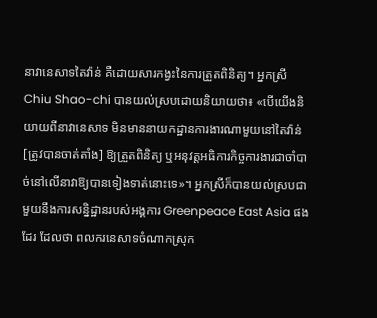នាវានេសាទតៃវ៉ាន់ គឺដោយសារកង្វះនៃការត្រួតពិនិត្យ។ អ្នកស្រី Chiu Shao-chi បានយល់ស្របដោយនិយាយថា៖ «បើយើងនិយាយពីនាវានេសាទ មិនមាននាយកដ្ឋានការងារណាមួយនៅតៃវ៉ាន់ [ត្រូវបានចាត់តាំង] ឱ្យត្រួតពិនិត្យ ឬអនុវត្តអធិការកិច្ចការងារជាចាំបាច់នៅលើនាវាឱ្យបានទៀងទាត់នោះទេ»។ អ្នកស្រីក៏បានយល់ស្របជាមួយនឹងការសន្និដ្ឋានរបស់អង្គការ Greenpeace East Asia ផងដែរ ដែលថា ពលករនេសាទចំណាកស្រុក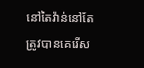នៅតៃវ៉ាន់នៅតែត្រូវបានគេរើស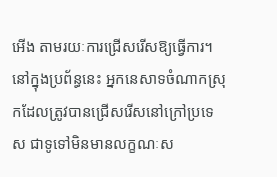អើង តាមរយៈការជ្រើសរើសឱ្យធ្វើការ។ នៅក្នុងប្រព័ន្ធនេះ អ្នកនេសាទចំណាកស្រុកដែលត្រូវបានជ្រើសរើសនៅក្រៅប្រទេស ជាទូទៅមិនមានលក្ខណៈស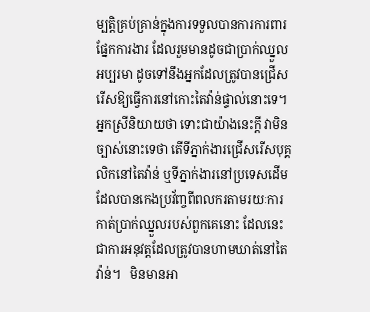ម្បត្តិគ្រប់គ្រាន់ក្នុងការទទួលបានការការពារផ្នែកការងារ ដែលរួមមានដូចជាប្រាក់ឈ្នួលអប្បរមា ដូចទៅនឹងអ្នកដែលត្រូវបានជ្រើសរើសឱ្យធ្វើការនៅកោះតៃវ៉ាន់ផ្ទាល់នោះទេ។ អ្នកស្រីនិយាយថា ទោះជាយ៉ាងនេះក្តី វាមិនច្បាស់នោះទេថា តើទីភ្នាក់ងារជ្រើសរើសបុគ្គលិកនៅតៃវ៉ាន់ ឬទីភ្នាក់ងារនៅប្រទេសដើម ដែលបានកេងប្រវ័ញ្ចពីពលករតាមរយៈការកាត់ប្រាក់ឈ្នួលរបស់ពួកគេនោះ ដែលនេះជាការអនុវត្តដែលត្រូវបានហាមឃាត់នៅតៃវ៉ាន់។   មិនមានអា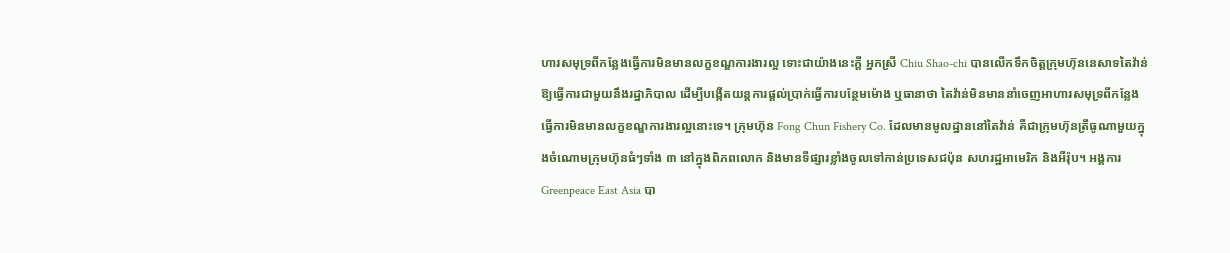ហារសមុទ្រពីកន្លែងធ្វើការមិនមានលក្ខខណ្ឌការងារល្អ ទោះជាយ៉ាងនេះក្តី អ្នកស្រី Chiu Shao-chi បានលើកទឹកចិត្តក្រុមហ៊ុននេសាទតៃវ៉ាន់ឱ្យធ្វើការជាមួយនឹងរដ្ឋាភិបាល ដើម្បីបង្កើតយន្តការផ្តល់ប្រាក់ធ្វើការបន្ថែមម៉ោង ឬធានាថា តៃវ៉ាន់មិនមាននាំចេញអាហារសមុទ្រពីកន្លែងធ្វើការមិនមានលក្ខខណ្ឌការងារល្អនោះទេ។ ក្រុមហ៊ុន Fong Chun Fishery Co. ដែលមានមូលដ្ឋាននៅតៃវ៉ាន់ គឺជាក្រុមហ៊ុនត្រីធូណាមួយក្នុងចំណោមក្រុមហ៊ុនធំៗទាំង ៣ នៅក្នុងពិភពលោក និងមានទីផ្សារខ្លាំងចូលទៅកាន់ប្រទេសជប៉ុន សហរដ្ឋអាមេរិក និងអឺរ៉ុប។ អង្គការ Greenpeace East Asia បា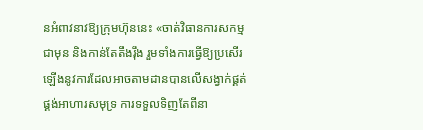នអំពាវនាវឱ្យក្រុមហ៊ុននេះ «ចាត់វិធានការសកម្មជាមុន និងកាន់តែតឹងរ៉ឹង រួមទាំងការធ្វើឱ្យប្រសើរឡើងនូវការដែលអាចតាមដានបានលើសង្វាក់ផ្គត់ផ្គង់អាហារសមុទ្រ ការទទួលទិញតែពីនា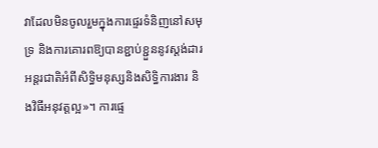វាដែលមិនចូលរួមក្នុងការផ្ទេរទំនិញនៅសមុទ្រ និងការគោរពឱ្យបានខ្ជាប់ខ្ជួននូវស្តង់ដារអន្តរជាតិអំពីសិទ្ធិមនុស្សនិងសិទ្ធិការងារ និងវិធីអនុវត្តល្អ»។ ការផ្ទេ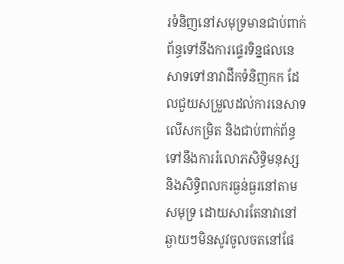រទំនិញនៅសមុទ្រមានជាប់ពាក់ព័ន្ធទៅនឹងការផ្ទេរទិន្នផលនេសាទទៅនាវាដឹកទំនិញកក ដែលជួយសម្រួលដល់ការនេសាទលើសកម្រិត និងជាប់ពាក់ព័ន្ធទៅនឹងការរំលោភសិទ្ធិមនុស្ស និងសិទ្ធិពលករធ្ងន់ធ្ងរនៅតាមសមុទ្រ ដោយសារតែនាវានៅឆ្ងាយៗមិនសូវចូលចតនៅផែ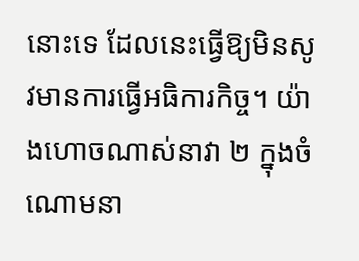នោះទេ ដែលនេះធ្វើឱ្យមិនសូវមានការធ្វើអធិការកិច្ច។ យ៉ាងហោចណាស់នាវា ២ ក្នុងចំណោមនា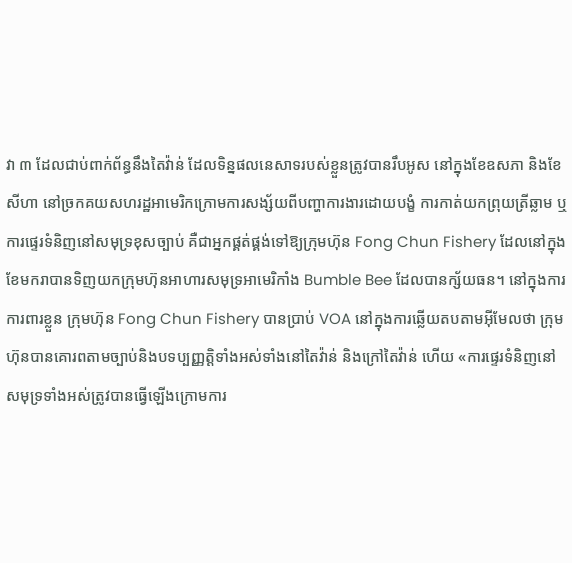វា ៣ ដែលជាប់ពាក់ព័ន្ធនឹងតៃវ៉ាន់ ដែលទិន្នផលនេសាទរបស់ខ្លួនត្រូវបានរឹបអូស នៅក្នុងខែឧសភា និងខែសីហា នៅច្រកគយសហរដ្ឋអាមេរិកក្រោមការសង្ស័យពីបញ្ហាការងារដោយបង្ខំ ការកាត់យកព្រុយត្រីឆ្លាម ឬការផ្ទេរទំនិញនៅសមុទ្រខុសច្បាប់ គឺជាអ្នកផ្គត់ផ្គង់ទៅឱ្យក្រុមហ៊ុន Fong Chun Fishery ដែលនៅក្នុងខែមករាបានទិញយកក្រុមហ៊ុនអាហារសមុទ្រអាមេរិកាំង Bumble Bee ដែលបានក្ស័យធន។ នៅក្នុងការការពារខ្លួន ក្រុមហ៊ុន Fong Chun Fishery បានប្រាប់ VOA នៅក្នុងការឆ្លើយតបតាមអ៊ីមែលថា ក្រុមហ៊ុនបានគោរពតាមច្បាប់និងបទប្បញ្ញត្តិទាំងអស់ទាំងនៅតៃវ៉ាន់ និងក្រៅតៃវ៉ាន់ ហើយ «ការផ្ទេរទំនិញនៅសមុទ្រទាំងអស់ត្រូវបានធ្វើឡើងក្រោមការ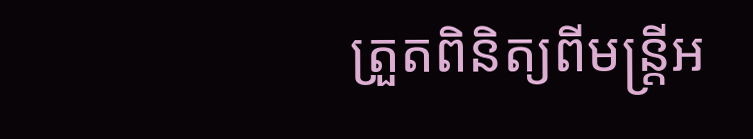ត្រួតពិនិត្យពីមន្ត្រីអ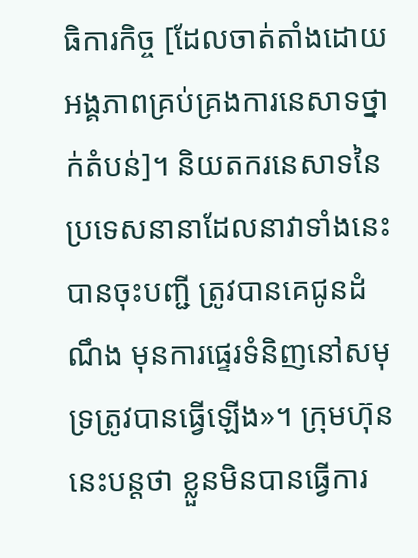ធិការកិច្ច [ដែលចាត់តាំងដោយអង្គភាពគ្រប់គ្រងការនេសាទថ្នាក់តំបន់]។ និយតករនេសាទនៃប្រទេសនានាដែលនាវាទាំងនេះបានចុះបញ្ជី ត្រូវបានគេជូនដំណឹង មុនការផ្ទេរទំនិញនៅសមុទ្រត្រូវបានធ្វើឡើង»។ ក្រុមហ៊ុននេះបន្តថា ខ្លួនមិនបានធ្វើការ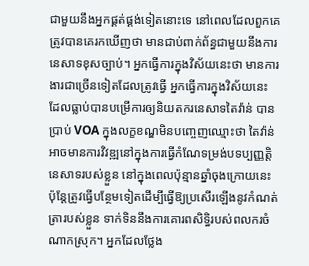ជាមួយនឹងអ្នកផ្គត់ផ្គង់ទៀតនោះទេ នៅពេលដែលពួកគេត្រូវបានគេរកឃើញថា មានជាប់ពាក់ព័ន្ធជាមួយនឹងការនេសាទខុសច្បាប់។ អ្នកធ្វើការក្នុងវិស័យនេះថា មានការងារជាច្រើនទៀតដែលត្រូវធ្វើ អ្នកធ្វើការក្នុងវិស័យនេះ ដែលធ្លាប់បានបម្រើការឲ្យនិយតករនេសាទតៃវ៉ាន់ បានប្រាប់ VOA ក្នុងលក្ខខណ្ឌមិនបញ្ចេញឈ្មោះថា តៃវ៉ាន់អាចមានការវិវឌ្ឍនៅក្នុងការធ្វើកំណែទម្រង់បទប្បញ្ញត្តិនេសាទរបស់ខ្លួន នៅក្នុងពេលប៉ុន្មានឆ្នាំចុងក្រោយនេះ ប៉ុន្តែត្រូវធ្វើបន្ថែមទៀតដើម្បីធ្វើឱ្យប្រសើរឡើងនូវកំណត់ត្រារបស់ខ្លួន ទាក់ទិននឹងការគោរពសិទ្ធិរបស់ពលករចំណាកស្រុក។ អ្នកដែលថ្លែង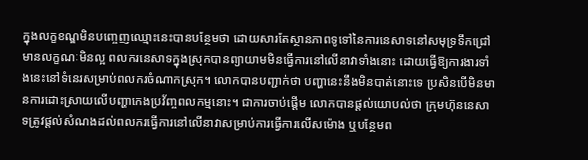ក្នុងលក្ខខណ្ឌមិនបញ្ចេញឈ្មោះនេះបានបន្ថែមថា ដោយសារតែស្ថានភាពទូទៅនៃការនេសាទនៅសមុទ្រទឹកជ្រៅមានលក្ខណៈមិនល្អ ពលករនេសាទក្នុងស្រុកបានព្យាយាមមិនធ្វើការនៅលើនាវាទាំងនោះ ដោយធ្វើឱ្យការងារទាំងនេះនៅទំនេរសម្រាប់ពលករចំណាកស្រុក។ លោកបានបញ្ជាក់ថា បញ្ហានេះនឹងមិនបាត់នោះទេ ប្រសិនបើមិនមានការដោះស្រាយលើបញ្ហាកេងប្រវ័ញ្ចពលកម្មនោះ។ ជាការចាប់ផ្តើម លោកបានផ្តល់យោបល់ថា ក្រុមហ៊ុននេសាទត្រូវផ្តល់សំណងដល់ពលករធ្វើការនៅលើនាវាសម្រាប់ការធ្វើការលើសម៉ោង ឬបន្ថែមព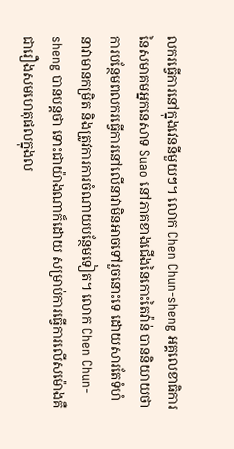លករធ្វើការនៅក្នុងវេននីមួយៗ។ លោក Chen Chun-sheng អគ្គលេខាធិការនៃសមាគមអ្នកនេសាទ Suao នៅភាគខាងជើងនៃកោះតៃវ៉ាន់ បាននិយាយថា ការបន្ថែមពលករធ្វើការនៅលើនាវាមិនអាចទៅរួចនោះទេ ដោយសារតែទំហំនាវាមានកម្រិត និងត្រូវការការចំណាយបន្ថែមទៀត។ លោក Chen Chun-sheng បានបន្តថា ទោះជាយ៉ាងណាក៏ដោយ សម្រាប់ការធ្វើការលើសម៉ោងគឺជារឿងសមហេតុផលក្នុងល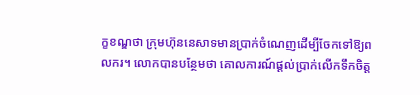ក្ខខណ្ឌថា ក្រុមហ៊ុននេសាទមានប្រាក់ចំណេញដើម្បីចែកទៅឱ្យពលករ។ លោកបានបន្ថែមថា គោលការណ៍ផ្ដល់ប្រាក់លើកទឹកចិត្ត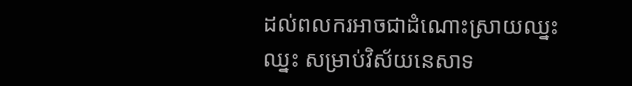ដល់ពលករអាចជាដំណោះស្រាយឈ្នះឈ្នះ សម្រាប់វិស័យនេសាទ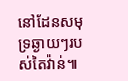នៅដែនសមុទ្រឆ្ងាយៗរបស់តៃវ៉ាន់៕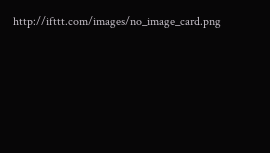http://ifttt.com/images/no_image_card.png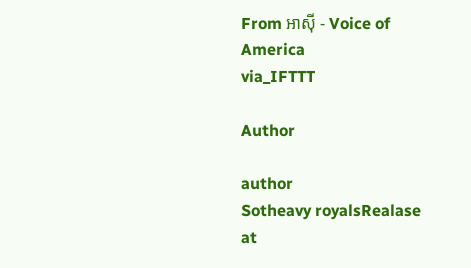From អាស៊ី - Voice of America
via_IFTTT

Author

author
Sotheavy royalsRealase at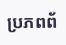ប្រភពព័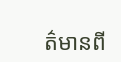ត៌មានពី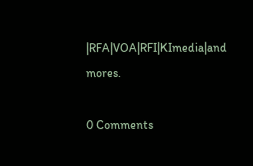|RFA|VOA|RFI|KImedia|and mores.

0 Comments